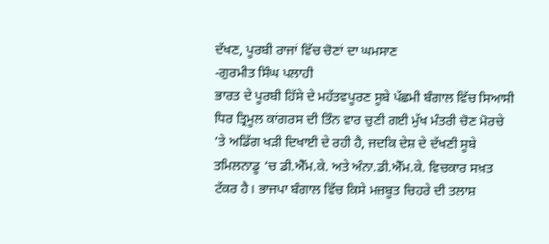ਦੱਖਣ, ਪੂਰਬੀ ਰਾਜਾਂ ਵਿੱਚ ਚੋਣਾਂ ਦਾ ਘਮਸਾਣ
-ਗੁਰਮੀਤ ਸਿੰਘ ਪਲਾਹੀ
ਭਾਰਤ ਦੇ ਪੂਰਬੀ ਹਿੱਸੇ ਦੇ ਮਹੱਤਵਪੂਰਣ ਸੂਬੇ ਪੱਛਮੀ ਬੰਗਾਲ ਵਿੱਚ ਸਿਆਸੀ ਧਿਰ ਤ੍ਰਿਮੂਲ ਕਾਂਗਰਸ ਦੀ ਤਿੰਨ ਵਾਰ ਚੁਣੀ ਗਈ ਮੁੱਖ ਮੰਤਰੀ ਚੋਣ ਮੋਰਚੇ ’ਤੇ ਅਡਿੱਗ ਖੜੀ ਦਿਖਾਈ ਦੇ ਰਹੀ ਹੈ, ਜਦਕਿ ਦੇਸ਼ ਦੇ ਦੱਖਣੀ ਸੂਬੇ ਤਮਿਲਨਾਡੂ ‘ਚ ਡੀ.ਐੱਮ.ਕੇ. ਅਤੇ ਅੰਨਾ.ਡੀ.ਐੱਮ.ਕੇ. ਵਿਚਕਾਰ ਸਖ਼ਤ ਟੱਕਰ ਹੈ। ਭਾਜਪਾ ਬੰਗਾਲ ਵਿੱਚ ਕਿਸੇ ਮਜ਼ਬੂਤ ਚਿਹਰੇ ਦੀ ਤਲਾਸ਼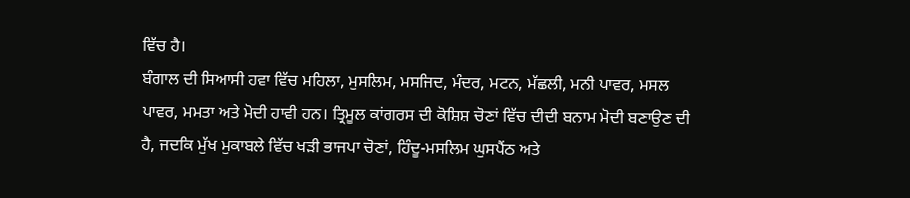ਵਿੱਚ ਹੈ।
ਬੰਗਾਲ ਦੀ ਸਿਆਸੀ ਹਵਾ ਵਿੱਚ ਮਹਿਲਾ, ਮੁਸਲਿਮ, ਮਸਜਿਦ, ਮੰਦਰ, ਮਟਨ, ਮੱਛਲੀ, ਮਨੀ ਪਾਵਰ, ਮਸਲ ਪਾਵਰ, ਮਮਤਾ ਅਤੇ ਮੋਦੀ ਹਾਵੀ ਹਨ। ਤ੍ਰਿਮੂਲ ਕਾਂਗਰਸ ਦੀ ਕੋਸ਼ਿਸ਼ ਚੋਣਾਂ ਵਿੱਚ ਦੀਦੀ ਬਨਾਮ ਮੋਦੀ ਬਣਾਉਣ ਦੀ ਹੈ, ਜਦਕਿ ਮੁੱਖ ਮੁਕਾਬਲੇ ਵਿੱਚ ਖੜੀ ਭਾਜਪਾ ਚੋਣਾਂ, ਹਿੰਦੂ-ਮਸਲਿਮ ਘੁਸਪੈਂਠ ਅਤੇ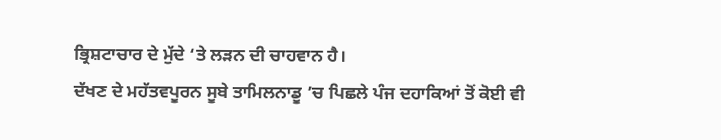ਭ੍ਰਿਸ਼ਟਾਚਾਰ ਦੇ ਮੁੱਦੇ ‘ਤੇ ਲੜਨ ਦੀ ਚਾਹਵਾਨ ਹੈ।
ਦੱਖਣ ਦੇ ਮਹੱਤਵਪੂਰਨ ਸੂਬੇ ਤਾਮਿਲਨਾਡੂ ’ਚ ਪਿਛਲੇ ਪੰਜ ਦਹਾਕਿਆਂ ਤੋਂ ਕੋਈ ਵੀ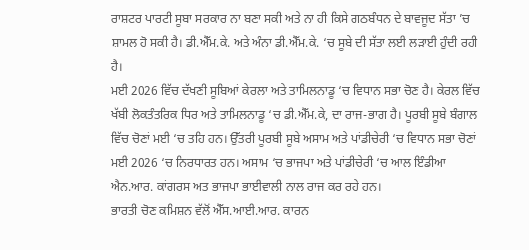ਰਾਸ਼ਟਰ ਪਾਰਟੀ ਸੂਬਾ ਸਰਕਾਰ ਨਾ ਬਣਾ ਸਕੀ ਅਤੇ ਨਾ ਹੀ ਕਿਸੇ ਗਠਬੰਧਨ ਦੇ ਬਾਵਜੂਦ ਸੱਤਾ ’ਚ ਸ਼ਾਮਲ ਹੋ ਸਕੀ ਹੈ। ਡੀ.ਐੱਮ.ਕੇ. ਅਤੇ ਅੰਨਾ ਡੀ.ਐੱਮ.ਕੇ. ‘ਚ ਸੂਬੇ ਦੀ ਸੱਤਾ ਲਈ ਲੜਾਈ ਹੁੰਦੀ ਰਹੀ ਹੈ।
ਮਈ 2026 ਵਿੱਚ ਦੱਖਣੀ ਸੂਬਿਆਂ ਕੇਰਲਾ ਅਤੇ ਤਾਮਿਲਨਾਡੂ ‘ਚ ਵਿਧਾਨ ਸਭਾ ਚੋਣ ਹੈ। ਕੇਰਲ ਵਿੱਚ ਖੱਬੀ ਲੋਕਤੰਤਰਿਕ ਧਿਰ ਅਤੇ ਤਾਮਿਲਨਾਡੂ ‘ਚ ਡੀ.ਐੱਮ.ਕੇ, ਦਾ ਰਾਜ-ਭਾਗ ਹੈ। ਪੂਰਬੀ ਸੂਬੇ ਬੰਗਾਲ ਵਿੱਚ ਚੋਣਾਂ ਮਈ ‘ਚ ਤਹਿ ਹਨ। ਉੱਤਰੀ ਪੂਰਬੀ ਸੂਬੇ ਅਸਾਮ ਅਤੇ ਪਾਂਡੀਚੇਰੀ ‘ਚ ਵਿਧਾਨ ਸਭਾ ਚੋਣਾਂ ਮਈ 2026 ‘ਚ ਨਿਰਧਾਰਤ ਹਨ। ਅਸਾਮ ‘ਚ ਭਾਜਪਾ ਅਤੇ ਪਾਂਡੀਚੇਰੀ ‘ਚ ਆਲ ਇੰਡੀਆ ਐਨ.ਆਰ. ਕਾਂਗਰਸ ਅਤ ਭਾਜਪਾ ਭਾਈਵਾਲੀ ਨਾਲ ਰਾਜ ਕਰ ਰਹੇ ਹਨ।
ਭਾਰਤੀ ਚੋਣ ਕਮਿਸ਼ਨ ਵੱਲੋਂ ਐੱਸ.ਆਈ.ਆਰ. ਕਾਰਨ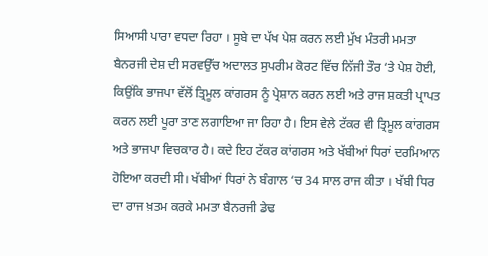ਸਿਆਸੀ ਪਾਰਾ ਵਧਦਾ ਰਿਹਾ । ਸੂਬੇ ਦਾ ਪੱਖ ਪੇਸ਼ ਕਰਨ ਲਈ ਮੁੱਖ ਮੰਤਰੀ ਮਮਤਾ ਬੈਨਰਜੀ ਦੇਸ਼ ਦੀ ਸਰਵਉੱਚ ਅਦਾਲਤ ਸੁਪਰੀਮ ਕੋਰਟ ਵਿੱਚ ਨਿੱਜੀ ਤੌਰ ‘ਤੇ ਪੇਸ਼ ਹੋਈ, ਕਿਉਂਕਿ ਭਾਜਪਾ ਵੱਲੋਂ ਤ੍ਰਿਮੂਲ ਕਾਂਗਰਸ ਨੂੰ ਪ੍ਰੇਸ਼ਾਨ ਕਰਨ ਲਈ ਅਤੇ ਰਾਜ ਸ਼ਕਤੀ ਪ੍ਰਾਪਤ ਕਰਨ ਲਈ ਪੂਰਾ ਤਾਣ ਲਗਾਇਆ ਜਾ ਰਿਹਾ ਹੈ। ਇਸ ਵੇਲੇ ਟੱਕਰ ਵੀ ਤ੍ਰਿਮੂਲ ਕਾਂਗਰਸ ਅਤੇ ਭਾਜਪਾ ਵਿਚਕਾਰ ਹੈ। ਕਦੇ ਇਹ ਟੱਕਰ ਕਾਂਗਰਸ ਅਤੇ ਖੱਬੀਆਂ ਧਿਰਾਂ ਦਰਮਿਆਨ ਹੋਇਆ ਕਰਦੀ ਸੀ। ਖੱਬੀਆਂ ਧਿਰਾਂ ਨੇ ਬੰਗਾਲ ‘ਚ 34 ਸਾਲ ਰਾਜ ਕੀਤਾ । ਖੱਬੀ ਧਿਰ ਦਾ ਰਾਜ ਖ਼ਤਮ ਕਰਕੇ ਮਮਤਾ ਬੈਨਰਜੀ ਡੇਢ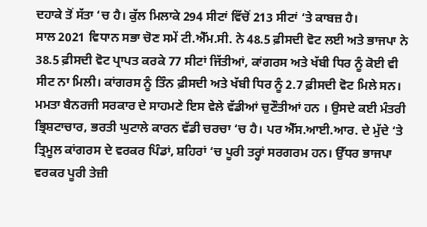ਦਹਾਕੇ ਤੋਂ ਸੱਤਾ ‘ਚ ਹੈ। ਕੁੱਲ ਮਿਲਾਕੇ 294 ਸੀਟਾਂ ਵਿੱਚੋਂ 213 ਸੀਟਾਂ ‘ਤੇ ਕਾਬਜ਼ ਹੈ।
ਸਾਲ 2021 ਵਿਧਾਨ ਸਭਾ ਚੋਣ ਸਮੇਂ ਟੀ.ਐੱਮ.ਸੀ. ਨੇ 48.5 ਫ਼ੀਸਦੀ ਵੋਟ ਲਈ ਅਤੇ ਭਾਜਪਾ ਨੇ 38.5 ਫ਼ੀਸਦੀ ਵੋਟ ਪ੍ਰਾਪਤ ਕਰਕੇ 77 ਸੀਟਾਂ ਜਿੱਤੀਆਂ, ਕਾਂਗਰਸ ਅਤੇ ਖੱਬੀ ਧਿਰ ਨੂੰ ਕੋਈ ਵੀ ਸੀਟ ਨਾ ਮਿਲੀ। ਕਾਂਗਰਸ ਨੂੰ ਤਿੰਨ ਫ਼ੀਸਦੀ ਅਤੇ ਖੱਬੀ ਧਿਰ ਨੂੰ 2.7 ਫ਼ੀਸਦੀ ਵੋਟ ਮਿਲੇ ਸਨ।
ਮਮਤਾ ਬੈਨਰਜੀ ਸਰਕਾਰ ਦੇ ਸਾਹਮਣੇ ਇਸ ਵੇਲੇ ਵੱਡੀਆਂ ਚੁਣੌਤੀਆਂ ਹਨ । ਉਸਦੇ ਕਈ ਮੰਤਰੀ ਭ੍ਰਿਸ਼ਟਾਚਾਰ, ਭਰਤੀ ਘੁਟਾਲੇ ਕਾਰਨ ਵੱਡੀ ਚਰਚਾ ‘ਚ ਹੈ। ਪਰ ਐੱਸ.ਆਈ.ਆਰ. ਦੇ ਮੁੱਦੇ ‘ਤੇ ਤ੍ਰਿਮੂਲ ਕਾਂਗਰਸ ਦੇ ਵਰਕਰ ਪਿੰਡਾਂ, ਸ਼ਹਿਰਾਂ ‘ਚ ਪੂਰੀ ਤਰ੍ਹਾਂ ਸਰਗਰਮ ਹਨ। ਉੱਧਰ ਭਾਜਪਾ ਵਰਕਰ ਪੂਰੀ ਤੇਜ਼ੀ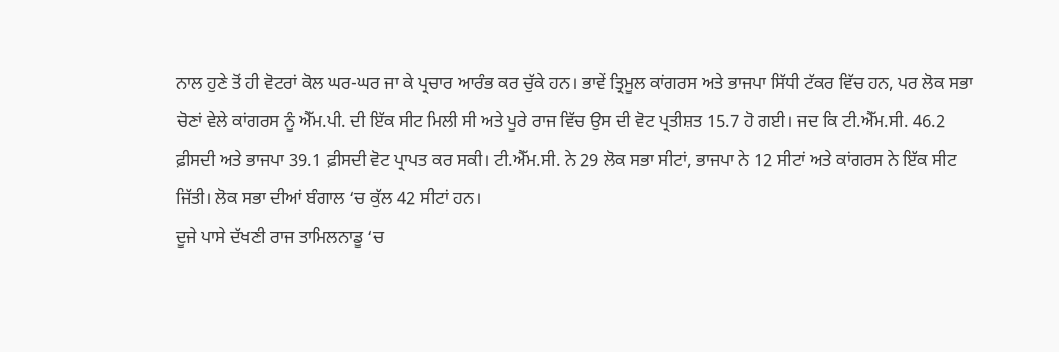ਨਾਲ ਹੁਣੇ ਤੋਂ ਹੀ ਵੋਟਰਾਂ ਕੋਲ ਘਰ-ਘਰ ਜਾ ਕੇ ਪ੍ਰਚਾਰ ਆਰੰਭ ਕਰ ਚੁੱਕੇ ਹਨ। ਭਾਵੇਂ ਤ੍ਰਿਮੂਲ ਕਾਂਗਰਸ ਅਤੇ ਭਾਜਪਾ ਸਿੱਧੀ ਟੱਕਰ ਵਿੱਚ ਹਨ, ਪਰ ਲੋਕ ਸਭਾ ਚੋਣਾਂ ਵੇਲੇ ਕਾਂਗਰਸ ਨੂੰ ਐੱਮ.ਪੀ. ਦੀ ਇੱਕ ਸੀਟ ਮਿਲੀ ਸੀ ਅਤੇ ਪੂਰੇ ਰਾਜ ਵਿੱਚ ਉਸ ਦੀ ਵੋਟ ਪ੍ਰਤੀਸ਼ਤ 15.7 ਹੋ ਗਈ। ਜਦ ਕਿ ਟੀ.ਐੱਮ.ਸੀ. 46.2 ਫ਼ੀਸਦੀ ਅਤੇ ਭਾਜਪਾ 39.1 ਫ਼ੀਸਦੀ ਵੋਟ ਪ੍ਰਾਪਤ ਕਰ ਸਕੀ। ਟੀ.ਐੱਮ.ਸੀ. ਨੇ 29 ਲੋਕ ਸਭਾ ਸੀਟਾਂ, ਭਾਜਪਾ ਨੇ 12 ਸੀਟਾਂ ਅਤੇ ਕਾਂਗਰਸ ਨੇ ਇੱਕ ਸੀਟ ਜਿੱਤੀ। ਲੋਕ ਸਭਾ ਦੀਆਂ ਬੰਗਾਲ ‘ਚ ਕੁੱਲ 42 ਸੀਟਾਂ ਹਨ।
ਦੂਜੇ ਪਾਸੇ ਦੱਖਣੀ ਰਾਜ ਤਾਮਿਲਨਾਡੂ ‘ਚ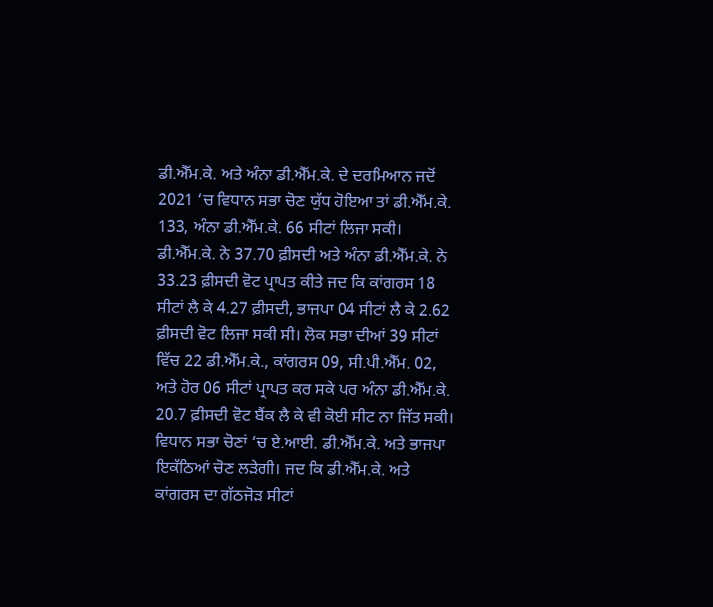ਡੀ.ਐੱਮ.ਕੇ. ਅਤੇ ਅੰਨਾ ਡੀ.ਐੱਮ.ਕੇ. ਦੇ ਦਰਮਿਆਨ ਜਦੋਂ 2021 ‘ਚ ਵਿਧਾਨ ਸਭਾ ਚੋਣ ਯੁੱਧ ਹੋਇਆ ਤਾਂ ਡੀ.ਐੱਮ.ਕੇ. 133, ਅੰਨਾ ਡੀ.ਐੱਮ.ਕੇ. 66 ਸੀਟਾਂ ਲਿਜਾ ਸਕੀ। ਡੀ.ਐੱਮ.ਕੇ. ਨੇ 37.70 ਫ਼ੀਸਦੀ ਅਤੇ ਅੰਨਾ ਡੀ.ਐੱਮ.ਕੇ. ਨੇ 33.23 ਫ਼ੀਸਦੀ ਵੋਟ ਪ੍ਰਾਪਤ ਕੀਤੇ ਜਦ ਕਿ ਕਾਂਗਰਸ 18 ਸੀਟਾਂ ਲੈ ਕੇ 4.27 ਫ਼ੀਸਦੀ, ਭਾਜਪਾ 04 ਸੀਟਾਂ ਲੈ ਕੇ 2.62 ਫ਼ੀਸਦੀ ਵੋਟ ਲਿਜਾ ਸਕੀ ਸੀ। ਲੋਕ ਸਭਾ ਦੀਆਂ 39 ਸੀਟਾਂ ਵਿੱਚ 22 ਡੀ.ਐੱਮ.ਕੇ., ਕਾਂਗਰਸ 09, ਸੀ.ਪੀ.ਐੱਮ. 02, ਅਤੇ ਹੋਰ 06 ਸੀਟਾਂ ਪ੍ਰਾਪਤ ਕਰ ਸਕੇ ਪਰ ਅੰਨਾ ਡੀ.ਐੱਮ.ਕੇ. 20.7 ਫ਼ੀਸਦੀ ਵੋਟ ਬੈਂਕ ਲੈ ਕੇ ਵੀ ਕੋਈ ਸੀਟ ਨਾ ਜਿੱਤ ਸਕੀ। ਵਿਧਾਨ ਸਭਾ ਚੋਣਾਂ ‘ਚ ਏ.ਆਈ. ਡੀ.ਐੱਮ.ਕੇ. ਅਤੇ ਭਾਜਪਾ ਇਕੱਠਿਆਂ ਚੋਣ ਲੜੇਗੀ। ਜਦ ਕਿ ਡੀ.ਐੱਮ.ਕੇ. ਅਤੇ ਕਾਂਗਰਸ ਦਾ ਗੱਠਜੋੜ ਸੀਟਾਂ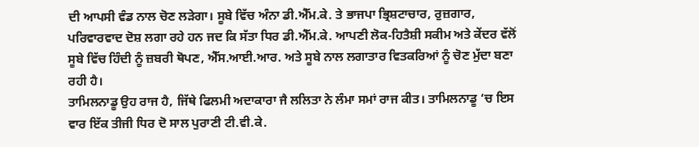ਦੀ ਆਪਸੀ ਵੰਡ ਨਾਲ ਚੋਣ ਲੜੇਗਾ। ਸੂਬੇ ਵਿੱਚ ਅੰਨਾ ਡੀ.ਐੱਮ.ਕੇ. ਤੇ ਭਾਜਪਾ ਭ੍ਰਿਸ਼ਟਾਚਾਰ, ਰੁਜ਼ਗਾਰ, ਪਰਿਵਾਰਵਾਦ ਦੋਸ਼ ਲਗਾ ਰਹੇ ਹਨ ਜਦ ਕਿ ਸੱਤਾ ਧਿਰ ਡੀ.ਐੱਮ.ਕੇ. ਆਪਣੀ ਲੋਕ-ਹਿਤੈਸ਼ੀ ਸਕੀਮ ਅਤੇ ਕੇਂਦਰ ਵੱਲੋਂ ਸੂਬੇ ਵਿੱਚ ਹਿੰਦੀ ਨੂੰ ਜ਼ਬਰੀ ਥੋਪਣ, ਐੱਸ.ਆਈ.ਆਰ. ਅਤੇ ਸੂਬੇ ਨਾਲ ਲਗਾਤਾਰ ਵਿਤਕਰਿਆਂ ਨੂੰ ਚੋਣ ਮੁੱਦਾ ਬਣਾ ਰਹੀ ਹੈ।
ਤਾਮਿਲਨਾਡੂ ਉਹ ਰਾਜ ਹੈ, ਜਿੱਥੇ ਫਿਲਮੀ ਅਦਾਕਾਰਾ ਜੈ ਲਲਿਤਾ ਨੇ ਲੰਮਾ ਸਮਾਂ ਰਾਜ ਕੀਤ। ਤਾਮਿਲਨਾਡੂ ‘ਚ ਇਸ ਵਾਰ ਇੱਕ ਤੀਜੀ ਧਿਰ ਦੋ ਸਾਲ ਪੁਰਾਣੀ ਟੀ.ਵੀ.ਕੇ.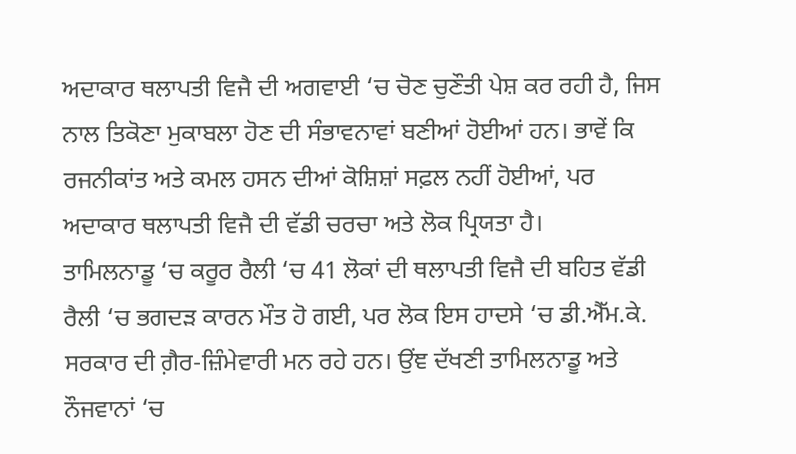ਅਦਾਕਾਰ ਥਲਾਪਤੀ ਵਿਜੈ ਦੀ ਅਗਵਾਈ ‘ਚ ਚੋਣ ਚੁਣੌਤੀ ਪੇਸ਼ ਕਰ ਰਹੀ ਹੈ, ਜਿਸ ਨਾਲ ਤਿਕੋਣਾ ਮੁਕਾਬਲਾ ਹੋਣ ਦੀ ਸੰਭਾਵਨਾਵਾਂ ਬਣੀਆਂ ਹੋਈਆਂ ਹਨ। ਭਾਵੇਂ ਕਿ ਰਜਨੀਕਾਂਤ ਅਤੇ ਕਮਲ ਹਸਨ ਦੀਆਂ ਕੋਸ਼ਿਸ਼ਾਂ ਸਫ਼ਲ ਨਹੀਂ ਹੋਈਆਂ, ਪਰ ਅਦਾਕਾਰ ਥਲਾਪਤੀ ਵਿਜੈ ਦੀ ਵੱਡੀ ਚਰਚਾ ਅਤੇ ਲੋਕ ਪ੍ਰਿਯਤਾ ਹੈ।
ਤਾਮਿਲਨਾਡੂ ‘ਚ ਕਰੂਰ ਰੈਲੀ ‘ਚ 41 ਲੋਕਾਂ ਦੀ ਥਲਾਪਤੀ ਵਿਜੈ ਦੀ ਬਹਿਤ ਵੱਡੀ ਰੈਲੀ ‘ਚ ਭਗਦੜ ਕਾਰਨ ਮੌਤ ਹੋ ਗਈ, ਪਰ ਲੋਕ ਇਸ ਹਾਦਸੇ ‘ਚ ਡੀ.ਐੱਮ.ਕੇ. ਸਰਕਾਰ ਦੀ ਗ਼ੈਰ-ਜ਼ਿੰਮੇਵਾਰੀ ਮਨ ਰਹੇ ਹਨ। ਉਂਞ ਦੱਖਣੀ ਤਾਮਿਲਨਾਡੂ ਅਤੇ ਨੌਜਵਾਨਾਂ ‘ਚ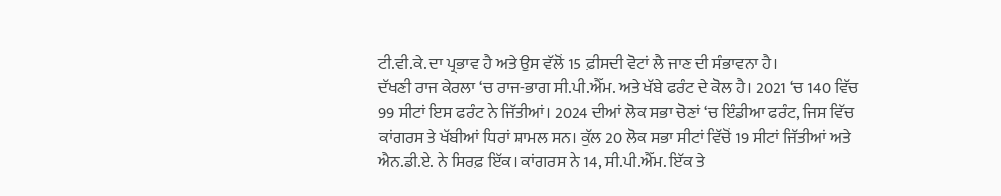ਟੀ.ਵੀ.ਕੇ. ਦਾ ਪ੍ਰਭਾਵ ਹੈ ਅਤੇ ਉਸ ਵੱਲੋਂ 15 ਫ਼ੀਸਦੀ ਵੋਟਾਂ ਲੈ ਜਾਣ ਦੀ ਸੰਭਾਵਨਾ ਹੈ।
ਦੱਖਣੀ ਰਾਜ ਕੇਰਲਾ ‘ਚ ਰਾਜ-ਭਾਗ ਸੀ.ਪੀ.ਐੱਮ. ਅਤੇ ਖੱਬੇ ਫਰੰਟ ਦੇ ਕੋਲ ਹੈ। 2021 ‘ਚ 140 ਵਿੱਚ 99 ਸੀਟਾਂ ਇਸ ਫਰੰਟ ਨੇ ਜਿੱਤੀਆਂ। 2024 ਦੀਆਂ ਲੋਕ ਸਭਾ ਚੋਣਾਂ ‘ਚ ਇੰਡੀਆ ਫਰੰਟ, ਜਿਸ ਵਿੱਚ ਕਾਂਗਰਸ ਤੇ ਖੱਬੀਆਂ ਧਿਰਾਂ ਸ਼ਾਮਲ ਸਨ। ਕੁੱਲ 20 ਲੋਕ ਸਭਾ ਸੀਟਾਂ ਵਿੱਚੋਂ 19 ਸੀਟਾਂ ਜਿੱਤੀਆਂ ਅਤੇ ਐਨ.ਡੀ.ਏ. ਨੇ ਸਿਰਫ਼ ਇੱਕ। ਕਾਂਗਰਸ ਨੇ 14, ਸੀ.ਪੀ.ਐੱਮ. ਇੱਕ ਤੇ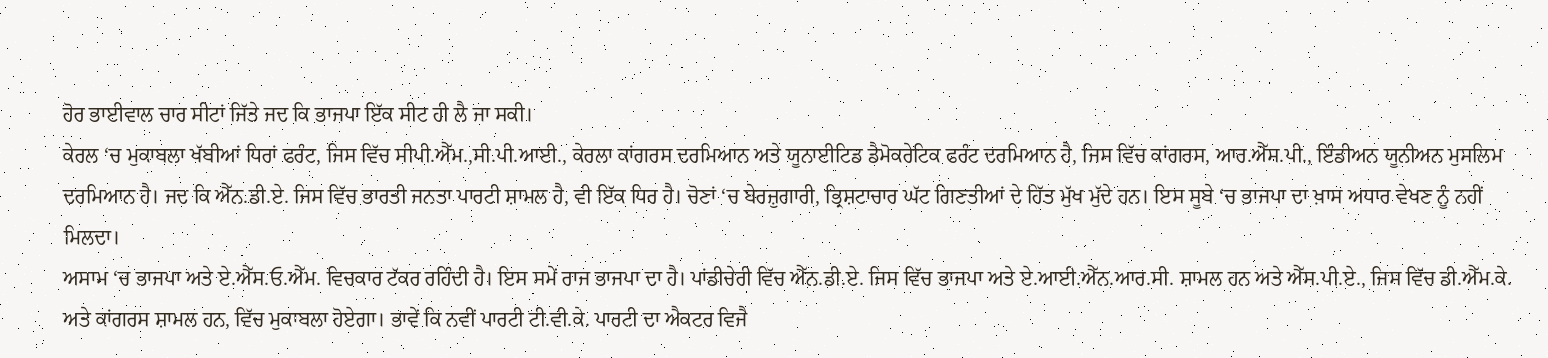ਹੋਰ ਭਾਈਵਾਲ ਚਾਰ ਸੀਟਾਂ ਜਿੱਤੇ ਜਦ ਕਿ ਭਾਜਪਾ ਇੱਕ ਸੀਟ ਹੀ ਲੈ ਜਾ ਸਕੀ।
ਕੇਰਲ ‘ਚ ਮੁਕਾਬਲਾ ਖੱਬੀਆਂ ਧਿਰਾਂ ਫਰੰਟ, ਜਿਸ ਵਿੱਚ ਸੀਪੀ.ਐੱਮ.,ਸੀ.ਪੀ.ਆਈ., ਕੇਰਲਾ ਕਾਂਗਰਸ ਦਰਮਿਆਨ ਅਤੇ ਯੂਨਾਈਟਿਡ ਡੈਮੋਕਰੇਟਿਕ ਫਰੰਟ ਦਰਮਿਆਨ ਹੈ, ਜਿਸ ਵਿੱਚ ਕਾਂਗਰਸ, ਆਰ.ਐੱਸ.ਪੀ., ਇੰਡੀਅਨ ਯੂਨੀਅਨ ਮੁਸਲਿਮ ਦਰਮਿਆਨ ਹੈ। ਜਦ ਕਿ ਐੱਨ.ਡੀ.ਏ. ਜਿਸ ਵਿੱਚ ਭਾਰਤੀ ਜਨਤਾ ਪਾਰਟੀ ਸ਼ਾਮਲ ਹੈ, ਵੀ ਇੱਕ ਧਿਰ ਹੈ। ਚੋਣਾਂ ‘ਚ ਬੇਰਜ਼ੁਗਾਰੀ, ਭ੍ਰਿਸ਼ਟਾਚਾਰ ਘੱਟ ਗਿਣਤੀਆਂ ਦੇ ਹਿੱਤ ਮੁੱਖ ਮੁੱਦੇ ਹਨ। ਇਸ ਸੂਬੇ ‘ਚ ਭਾਜਪਾ ਦਾ ਖ਼ਾਸ ਅਧਾਰ ਵੇਖਣ ਨੂੰ ਨਹੀਂ ਮਿਲਦਾ।
ਅਸਾਮ ‘ਚ ਭਾਜਪਾ ਅਤੇ ਏ.ਐੱਸ.ਓ.ਐੱਮ. ਵਿਚਕਾਰ ਟੱਕਰ ਰਹਿੰਦੀ ਹੈ। ਇਸ ਸਮੇਂ ਰਾਜ ਭਾਜਪਾ ਦਾ ਹੈ। ਪਾਂਡੀਚੇਰੀ ਵਿੱਚ ਐੱਨ.ਡੀ.ਏ. ਜਿਸ ਵਿੱਚ ਭਾਜਪਾ ਅਤੇ ਏ.ਆਈ.ਐੱਨ.ਆਰ.ਸੀ. ਸ਼ਾਮਲ ਹਨ ਅਤੇ ਐੱਸ.ਪੀ.ਏ., ਜਿਸ ਵਿੱਚ ਡੀ.ਐੱਮ.ਕੇ. ਅਤੇ ਕਾਂਗਰਸ ਸ਼ਾਮਲ ਹਨ, ਵਿੱਚ ਮੁਕਾਬਲਾ ਹੋਏਗਾ। ਭਾਵੇਂ ਕਿ ਨਵੀਂ ਪਾਰਟੀ ਟੀ.ਵੀ.ਕੇ. ਪਾਰਟੀ ਦਾ ਐਕਟਰ ਵਿਜੈ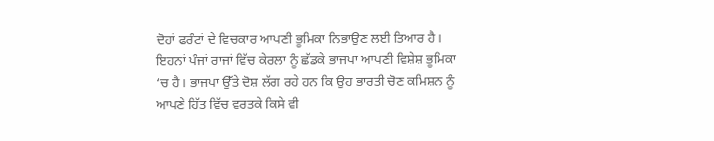ਦੋਹਾਂ ਫਰੰਟਾਂ ਦੇ ਵਿਚਕਾਰ ਆਪਣੀ ਭੂਮਿਕਾ ਨਿਭਾਉਣ ਲਈ ਤਿਆਰ ਹੈ।
ਇਹਨਾਂ ਪੰਜਾਂ ਰਾਜਾਂ ਵਿੱਚ ਕੇਰਲਾ ਨੂੰ ਛੱਡਕੇ ਭਾਜਪਾ ਆਪਣੀ ਵਿਸ਼ੇਸ਼ ਭੂਮਿਕਾ ‘ਚ ਹੈ। ਭਾਜਪਾ ਉੱਤੇ ਦੋਸ਼ ਲੱਗ ਰਹੇ ਹਨ ਕਿ ਉਹ ਭਾਰਤੀ ਚੋਣ ਕਮਿਸ਼ਨ ਨੂੰ ਆਪਣੇ ਹਿੱਤ ਵਿੱਚ ਵਰਤਕੇ ਕਿਸੇ ਵੀ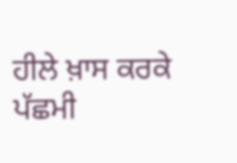ਹੀਲੇ ਖ਼ਾਸ ਕਰਕੇ ਪੱਛਮੀ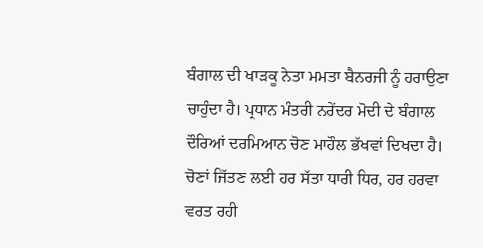ਬੰਗਾਲ ਦੀ ਖਾੜਕੂ ਨੇਤਾ ਮਮਤਾ ਬੈਨਰਜੀ ਨੂੰ ਹਰਾਉਣਾ ਚਾਹੁੰਦਾ ਹੈ। ਪ੍ਰਧਾਨ ਮੰਤਰੀ ਨਰੇਂਦਰ ਮੋਦੀ ਦੇ ਬੰਗਾਲ ਦੌਰਿਆਂ ਦਰਮਿਆਨ ਚੋਣ ਮਾਹੌਲ ਭੱਖਵਾਂ ਦਿਖਦਾ ਹੈ।
ਚੋਣਾਂ ਜਿੱਤਣ ਲਈ ਹਰ ਸੱਤਾ ਧਾਰੀ ਧਿਰ, ਹਰ ਹਰਵਾ ਵਰਤ ਰਹੀ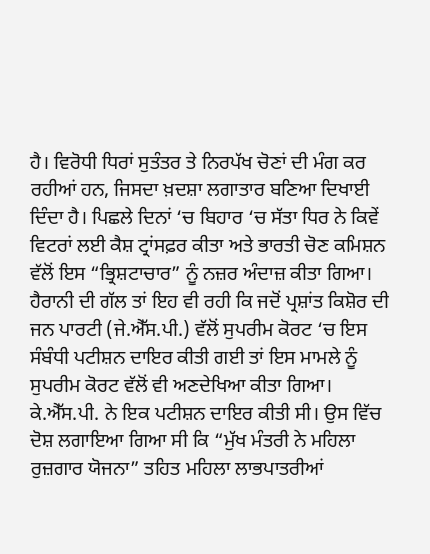ਹੈ। ਵਿਰੋਧੀ ਧਿਰਾਂ ਸੁਤੰਤਰ ਤੇ ਨਿਰਪੱਖ ਚੋਣਾਂ ਦੀ ਮੰਗ ਕਰ ਰਹੀਆਂ ਹਨ, ਜਿਸਦਾ ਖ਼ਦਸ਼ਾ ਲਗਾਤਾਰ ਬਣਿਆ ਦਿਖਾਈ ਦਿੰਦਾ ਹੈ। ਪਿਛਲੇ ਦਿਨਾਂ ‘ਚ ਬਿਹਾਰ ‘ਚ ਸੱਤਾ ਧਿਰ ਨੇ ਕਿਵੇਂ ਵਿਟਰਾਂ ਲਈ ਕੈਸ਼ ਟ੍ਰਾਂਸਫ਼ਰ ਕੀਤਾ ਅਤੇ ਭਾਰਤੀ ਚੋਣ ਕਮਿਸ਼ਨ ਵੱਲੋਂ ਇਸ “ਭ੍ਰਿਸ਼ਟਾਚਾਰ” ਨੂੰ ਨਜ਼ਰ ਅੰਦਾਜ਼ ਕੀਤਾ ਗਿਆ। ਹੈਰਾਨੀ ਦੀ ਗੱਲ ਤਾਂ ਇਹ ਵੀ ਰਹੀ ਕਿ ਜਦੋਂ ਪ੍ਰਸ਼ਾਂਤ ਕਿਸ਼ੋਰ ਦੀ ਜਨ ਪਾਰਟੀ (ਜੇ.ਐੱਸ.ਪੀ.) ਵੱਲੋਂ ਸੁਪਰੀਮ ਕੋਰਟ ‘ਚ ਇਸ ਸੰਬੰਧੀ ਪਟੀਸ਼ਨ ਦਾਇਰ ਕੀਤੀ ਗਈ ਤਾਂ ਇਸ ਮਾਮਲੇ ਨੂੰ ਸੁਪਰੀਮ ਕੋਰਟ ਵੱਲੋਂ ਵੀ ਅਣਦੇਖਿਆ ਕੀਤਾ ਗਿਆ। ਕੇ.ਐੱਸ.ਪੀ. ਨੇ ਇਕ ਪਟੀਸ਼ਨ ਦਾਇਰ ਕੀਤੀ ਸੀ। ਉਸ ਵਿੱਚ ਦੋਸ਼ ਲਗਾਇਆ ਗਿਆ ਸੀ ਕਿ “ਮੁੱਖ ਮੰਤਰੀ ਨੇ ਮਹਿਲਾ ਰੁਜ਼ਗਾਰ ਯੋਜਨਾ” ਤਹਿਤ ਮਹਿਲਾ ਲਾਭਪਾਤਰੀਆਂ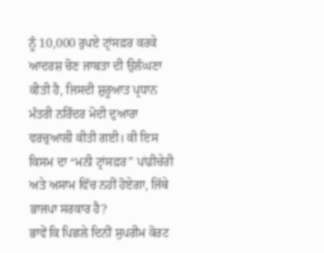ਨੂੰ 10,000 ਰੁਪਏ ਟ੍ਰਾਂਸਫ਼ਰ ਕਰਕੇ ਆਦਰਸ਼ ਚੋਣ ਜਾਬਤਾ ਦੀ ਉਲੰਘਣਾ ਕੀਤੀ ਹੈ, ਜਿਸਦੀ ਸ਼ੁਰੂਆਤ ਪ੍ਰਧਾਨ ਮੰਤਰੀ ਨਰਿੰਦਰ ਮੋਦੀ ਦੁਆਰਾ ਵਰਚੁਆਲੀ ਕੀਤੀ ਗਈ। ਕੀ ਇਸ ਕਿਸਮ ਦਾ “ਮਨੀ ਟ੍ਰਾਂਸਫ਼ਰ” ਪਾਂਡੀਚੇਰੀ ਅਤੇ ਅਸਾਮ ਵਿੱਚ ਨਹੀਂ ਹੋਏਗਾ, ਜਿੱਥੇ ਭਾਜਪਾ ਸਰਕਾਰ ਹੈ?
ਭਾਵੇਂ ਕਿ ਪਿਛਲੇ ਦਿਨੀਂ ਸੁਪਰੀਮ ਕੋਰਟ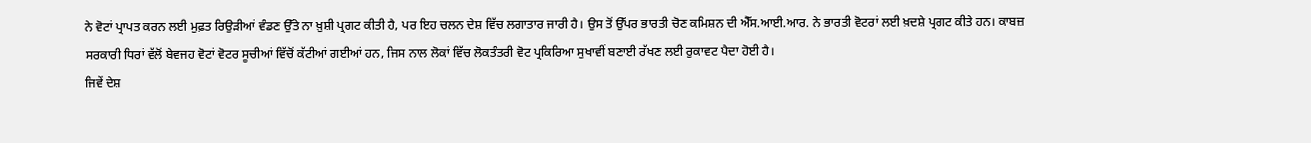ਨੇ ਵੋਟਾਂ ਪ੍ਰਾਪਤ ਕਰਨ ਲਈ ਮੁਫ਼ਤ ਰਿਉੜੀਆਂ ਵੰਡਣ ਉੱਤੇ ਨਾ ਖ਼ੁਸ਼ੀ ਪ੍ਰਗਟ ਕੀਤੀ ਹੈ, ਪਰ ਇਹ ਚਲਨ ਦੇਸ਼ ਵਿੱਚ ਲਗਾਤਾਰ ਜਾਰੀ ਹੈ। ਉਸ ਤੋਂ ਉੱਪਰ ਭਾਰਤੀ ਚੋਣ ਕਮਿਸ਼ਨ ਦੀ ਐੱਸ.ਆਈ.ਆਰ. ਨੇ ਭਾਰਤੀ ਵੋਟਰਾਂ ਲਈ ਖ਼ਦਸ਼ੇ ਪ੍ਰਗਟ ਕੀਤੇ ਹਨ। ਕਾਬਜ਼ ਸਰਕਾਰੀ ਧਿਰਾਂ ਵੱਲੋਂ ਬੇਵਜਹ ਵੋਟਾਂ ਵੋਟਰ ਸੂਚੀਆਂ ਵਿੱਚੋਂ ਕੱਟੀਆਂ ਗਈਆਂ ਹਨ, ਜਿਸ ਨਾਲ ਲੋਕਾਂ ਵਿੱਚ ਲੋਕਤੰਤਰੀ ਵੋਟ ਪ੍ਰਕਿਰਿਆ ਸੁਖਾਵੀਂ ਬਣਾਈ ਰੱਖਣ ਲਈ ਰੁਕਾਵਟ ਪੈਦਾ ਹੋਈ ਹੈ।
ਜਿਵੇਂ ਦੇਸ਼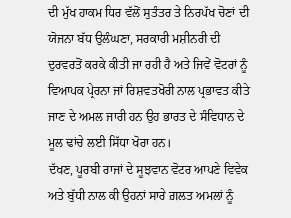ਦੀ ਮੁੱਖ ਹਾਕਮ ਧਿਰ ਵੱਲੋਂ ਸੁਤੰਤਰ ਤੇ ਨਿਰਪੱਖ ਚੋਣਾਂ ਦੀ ਯੋਜਨਾ ਬੱਧ ਉਲੰਘਣਾ, ਸਰਕਾਰੀ ਮਸ਼ੀਨਰੀ ਦੀ ਦੁਰਵਰਤੋਂ ਕਰਕੇ ਕੀਤੀ ਜਾ ਰਹੀ ਹੈ ਅਤੇ ਜਿਵੇਂ ਵੋਟਰਾਂ ਨੂੰ ਵਿਆਪਕ ਪ੍ਰੇਰਨਾ ਜਾਂ ਰਿਸ਼ਵਤਖੋਰੀ ਨਾਲ ਪ੍ਰਭਾਵਤ ਕੀਤੇ ਜਾਣ ਦੇ ਅਮਲ ਜਾਰੀ ਹਨ ਉਹ ਭਾਰਤ ਦੇ ਸੰਵਿਧਾਨ ਦੇ ਮੂਲ ਢਾਂਚੇ ਲਈ ਸਿੱਧਾ ਖੋਰਾ ਹਨ।
ਦੱਖਣ, ਪੂਰਬੀ ਰਾਜਾਂ ਦੇ ਸੂਝਵਾਨ ਵੋਟਰ ਆਪਣੇ ਵਿਵੇਕ ਅਤੇ ਬੁੱਧੀ ਨਾਲ ਕੀ ਉਹਨਾਂ ਸਾਰੇ ਗ਼ਲਤ ਅਮਲਾਂ ਨੂੰ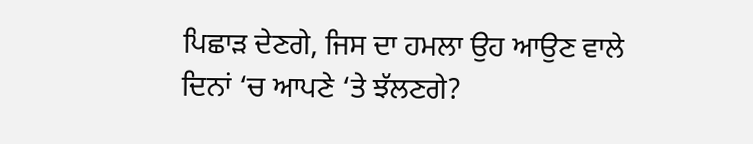ਪਿਛਾੜ ਦੇਣਗੇ, ਜਿਸ ਦਾ ਹਮਲਾ ਉਹ ਆਉਣ ਵਾਲੇ ਦਿਨਾਂ ‘ਚ ਆਪਣੇ ‘ਤੇ ਝੱਲਣਗੇ?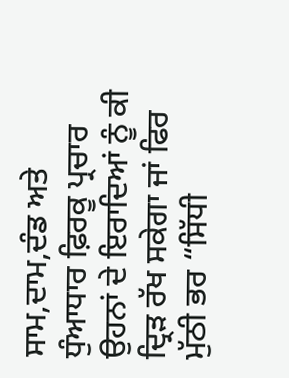ਸਾਮ,ਦਾਮ,ਦੰਡ ਅਤੇ ਧੁੰਆਧਾਰ ਫ਼ਿਰਕੂ ਪ੍ਰਚਾਰ ਉਹਨਾਂ ਦੇ ਇਰਾਦਿਆਂ ਨੂੰ ਕੀ ਦ੍ਰਿੜ ਰੱਖ ਸਕੇਗਾ ਜਾਂ ਫਿਰ ਮੁੱਠੀ ਭਰ “ਸਿੱਧੀ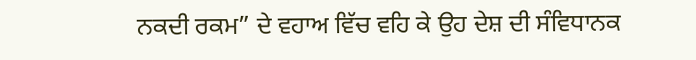ਨਕਦੀ ਰਕਮ” ਦੇ ਵਹਾਅ ਵਿੱਚ ਵਹਿ ਕੇ ਉਹ ਦੇਸ਼ ਦੀ ਸੰਵਿਧਾਨਕ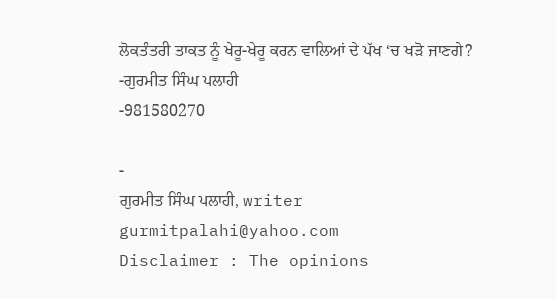ਲੋਕਤੰਤਰੀ ਤਾਕਤ ਨੂੰ ਖੇਰੂ-ਖੇਰੂ ਕਰਨ ਵਾਲਿਆਂ ਦੇ ਪੱਖ ‘ਚ ਖੜੋ ਜਾਣਗੇ?
-ਗੁਰਮੀਤ ਸਿੰਘ ਪਲਾਹੀ
-981580270

-
ਗੁਰਮੀਤ ਸਿੰਘ ਪਲਾਹੀ, writer
gurmitpalahi@yahoo.com
Disclaimer : The opinions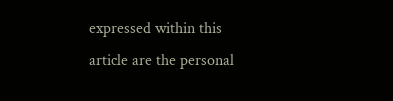expressed within this article are the personal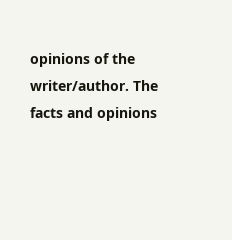opinions of the writer/author. The facts and opinions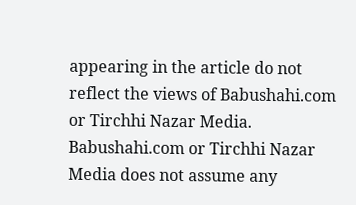appearing in the article do not reflect the views of Babushahi.com or Tirchhi Nazar Media. Babushahi.com or Tirchhi Nazar Media does not assume any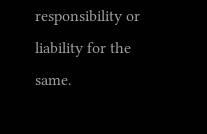responsibility or liability for the same.